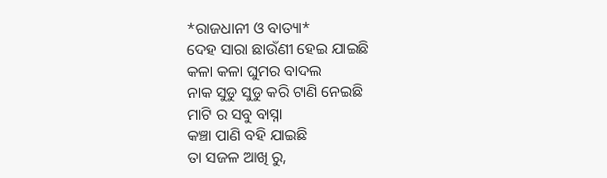*ରାଜଧାନୀ ଓ ବାତ୍ୟା*
ଦେହ ସାରା ଛାଉଁଣୀ ହେଇ ଯାଇଛି
କଳା କଳା ଘୁମର ବାଦଲ
ନାକ ସୁଡୁ ସୁଡୁ କରି ଟାଣି ନେଇଛି
ମାଟି ର ସବୁ ବାସ୍ନା
କଞ୍ଚା ପାଣି ବହି ଯାଇଛି
ତା ସଜଳ ଆଖି ରୁ,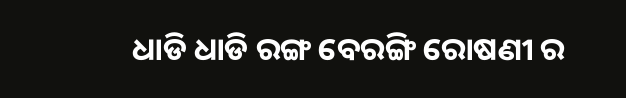ଧାଡି ଧାଡି ରଙ୍ଗ ବେରଙ୍ଗି ରୋଷଣୀ ର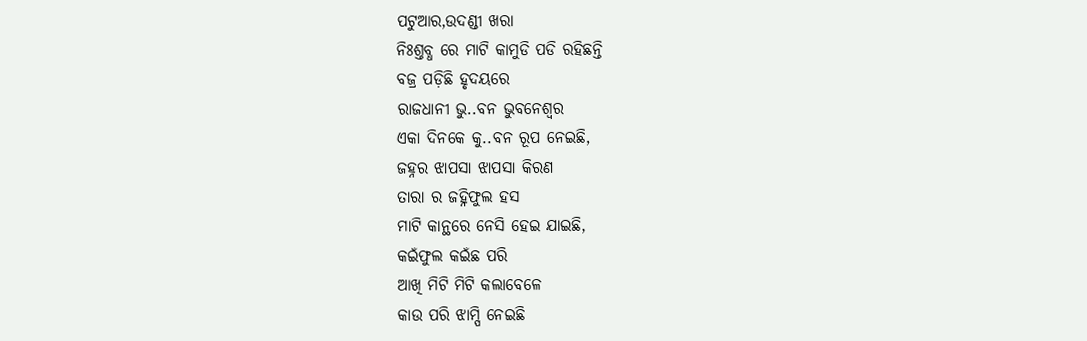ପଟୁଆର,ଉଦଣ୍ଡୀ ଖରା
ନିଃଶ୍ତବ୍ଧ ରେ ମାଟି କାମୁଡି ପଡି ରହିଛନ୍ତି
ବଜ୍ର ପଡ଼ିଛି ହୃଦୟରେ
ରାଜଧାନୀ ଭୁ..ବନ ଭୁବନେଶ୍ୱର
ଏକା ଦିନକେ କୁ..ବନ ରୂପ ନେଇଛି,
ଜହ୍ନର ଝାପସା ଝାପସା କିରଣ
ତାରା ର ଜହ୍ନିଫୁଲ ହସ
ମାଟି କାନ୍ଥରେ ନେସି ହେଇ ଯାଇଛି,
କଇଁଫୁଲ କଇଁଛ ପରି
ଆଖି ମିଟି ମିଟି କଲାବେଳେ
କାଉ ପରି ଝାମ୍ପି ନେଇଛି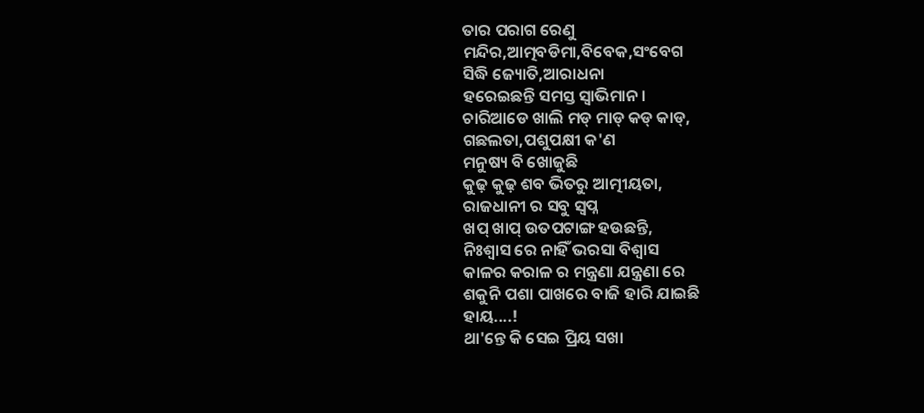ତାର ପରାଗ ରେଣୁ
ମନ୍ଦିର,ଆତ୍ମବଡିମା,ବିବେକ,ସଂବେଗ
ସିଦ୍ଧି ଜ୍ୟୋତି,ଆରାଧନା
ହରେଇଛନ୍ତି ସମସ୍ତ ସ୍ବାଭିମାନ।
ଚାରିଆଡେ ଖାଲି ମଡ୍ ମାଡ୍ କଡ୍ କାଡ୍,
ଗଛଲତା,ପଶୁପକ୍ଷୀ କ'ଣ
ମନୁଷ୍ୟ ବି ଖୋଜୁଛି
କୁଢ଼ କୁଢ଼ ଶବ ଭିତରୁ ଆତ୍ମୀୟତା,
ରାଜଧାନୀ ର ସବୁ ସ୍ବପ୍ନ
ଖପ୍ ଖାପ୍ ଉତପଟାଙ୍ଗ ହଉଛନ୍ତି,
ନିଃଶ୍ବାସ ରେ ନାହିଁ ଭରସା ବିଶ୍ବାସ
କାଳର କରାଳ ର ମନ୍ତ୍ରଣା ଯନ୍ତ୍ରଣା ରେ
ଶକୁନି ପଶା ପାଖରେ ବାଜି ହାରି ଯାଇଛି
ହାୟ....!
ଥା'ନ୍ତେ କି ସେଇ ପ୍ରିୟ ସଖା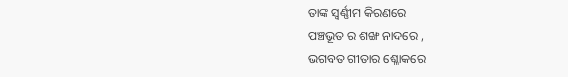ତାଙ୍କ ସ୍ବର୍ଣ୍ଣୀମ କିରଣରେ
ପଞ୍ଚଭୂତ ର ଶଙ୍ଖ ନାଦରେ ,
ଭଗବତ ଗୀତାର ଶ୍ଳୋକରେ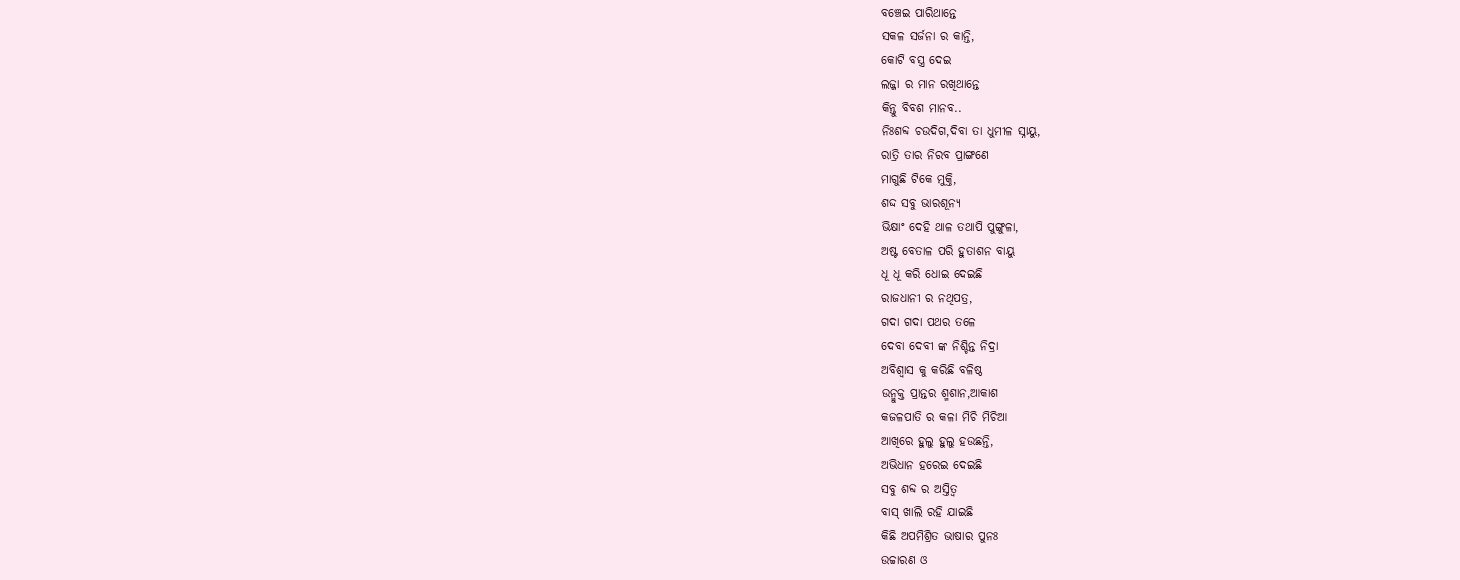ବଞ୍ଚେଇ ପାରିଥାନ୍ତେ
ସକଳ ସର୍ଜନା ର କାନ୍ତି,
କୋଟି ବସ୍ତ୍ର ଦେଇ
ଲଜ୍ଜା ର ମାନ ରଖିଥାନ୍ତେ
କିନ୍ତୁ ବିବଶ ମାନବ..
ନିଃଶବ୍ଦ ଚଉଦିଗ,ଦିବା ତା ଧୁମୀଳ ସ୍ନାୟୁ,
ରାତ୍ରି ତାର ନିରବ ପ୍ରାଙ୍ଗଣେ
ମାଗୁଛି ଟିକେ ମୁକ୍ତି,
ଶଦ୍ଦ ସବୁ ଭାରଶୂନ୍ୟ
ଭିକ୍ଷାଂ ଦେହି ଥାଳ ତଥାପି ପୁଙ୍ଗୁଳା,
ଅଷ୍ଟ ବେତାଳ ପରି ହୁତାଶନ ବାୟୁ
ଧୂ ଧୂ କରି ଧୋଇ ଦେଇଛି
ରାଜଧାନୀ ର ନଥିପତ୍ର,
ଗଦା ଗଦା ପଥର ତଳେ
ଦେବା ଦେବୀ ଙ୍କ ନିଶ୍ଚିନ୍ତ ନିଦ୍ରା
ଅବିଶ୍ୱାସ କୁ କରିଛି ବଳିଷ୍ଠ
ଉନ୍ମୁକ୍ତ ପ୍ରାନ୍ତର ଶ୍ମଶାନ,ଆକାଶ
କଜଳପାତି ର କଳା ମିଚି ମିଚିଆ
ଆଖିରେ ହୁଲୁ ହୁଲୁ ହଉଛନ୍ତି,
ଅଭିଧାନ ହରେଇ ଦେଇଛି
ସବୁ ଶବ୍ଦ ର ଅସ୍ତିତ୍ବ
ବାସ୍ ଖାଲି ରହି ଯାଇଛି
କିଛି ଅପମିଶ୍ରିତ ଭାଷାର ପୁନଃ
ଉଚ୍ଚାରଣ ଓ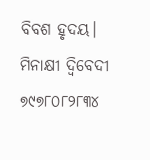ବିବଶ ହୃଦୟ।
ମିନାକ୍ଷୀ ଦ୍ବିବେଦୀ
୭୯୭୮୦୮୨୮୩୪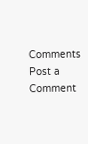Comments
Post a Comment